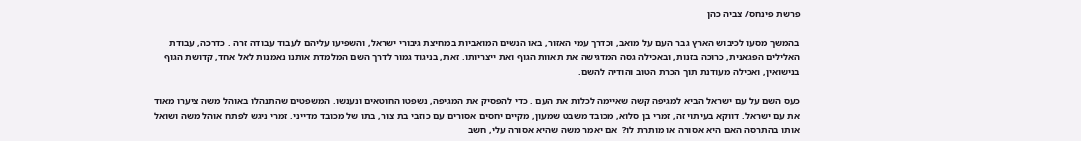פרשת פינחס/ צביה כהן

בהמשך מסעו לכיבוש הארץ גבר העם על מואב, וכדרך עמי האזור, באו הנשים המואביות במחיצת גיבורי ישראל, והשפיעו עליהם לעבוד עבודה זרה . כדרכה, עבודת האלילים הפגאנית, כרוכה בזנות, ובאכילה גסה המדגישה את תאוות הגוף ואת ייצריותו. זאת, בניגוד גמור לדרך השם המלמדת אותנו נאמנות לאל אחד, קדושת הגוף בנישואין, ואכילה מעודנת תוך הכרת הטוב והודיה להשם.

כעס השם על עם ישראל הביא למגיפה קשה שאיימה לכלות את העם . כדי להפסיק את המגיפה, נשפטו החוטאים ונענשו. המשפטים שהתנהלו באוהל משה ציערו מאוד את עם ישראל. דווקא בעיתוי זה, זמרי בן סלוא, מכובד משבט שמעון, מקיים יחסים אסורים עם כוזבי בת צור, בתו של מכובד מדייני. זמרי ניגש לפתח אוהל משה ושואל אותו בהתרסה האם היא אסורה או מותרת לו?  אם יאמר משה שהיא אסורה עלי, חשב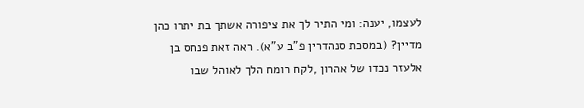לעצמו, יענה: ומי התיר לך את ציפורה אשתך בת יתרו כהן מדיין? (במסכת סנהדרין פ"ב ע"א). ראה זאת פנחס בן אלעזר נכדו של אהרון ,לקח רומח הלך לאוהל שבו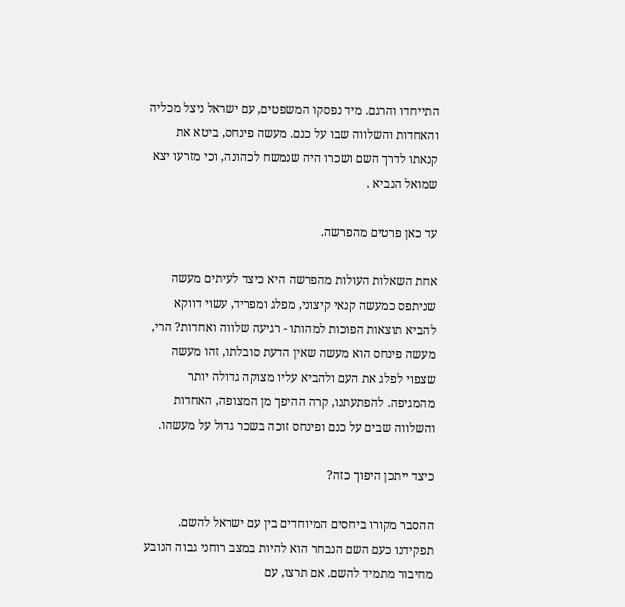התייחדו והרגם. מיד נפסקו המשפטים, עם ישראל ניצל מכליה והאחדות והשלווה שבו על כנם. מעשה פינחס, ביטא את קנאתו לדרך השם ושכרו היה שנמשח לכהונה, וכי מזרעו יצא שמואל הנביא .

עד כאן פרטים מהפרשה.

אחת השאלות העולות מהפרשה היא כיצד לעיתים מעשה שניתפס כמעשה קנאי קיצוני, מפלג ומפריד, עשוי דווקא להביא תוצאות הפוכות למהותו - רגיעה שלווה ואחדות? הרי, מעשה פינחס הוא מעשה שאין הדעת סובלתו, זהו מעשה שצפוי לפלג את העם ולהביא עליו מצוקה גדולה יותר מהמגיפה. להפתעתנו, קרה ההיפך מן המצופה, האחדות והשלווה שבים על כנם ופינחס זוכה בשכר גדול על מעשהו.

כיצד ייתכן היפוך כזה?

ההסבר מקורו ביחסים המיוחדים בין עם ישראל להשם. תפקידנו כעם השם הנבחר הוא להיות במצב רוחני גבוה הנובע מחיבור מתמיד להשם. אם תרצו, עם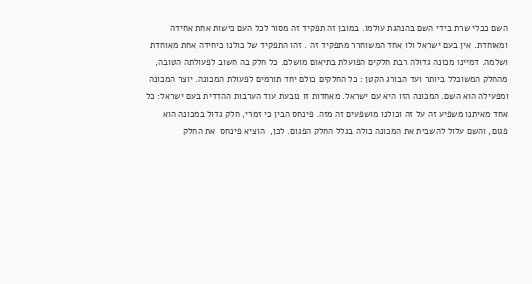השם ככלי שרת בידי השם בהנהגת עולמו. במובן זה תפקיד זה מסור לכל העם כישות אחת אחידה ומאוחדת. אין בעם ישראל ולו אחד המשוחרר מתפקיד זה . זהו התפקיד של כולנו כיחידה אחת מאוחדת ושלמה. דמיינו מכונה גדולה רבת חלקים הפועלת בתיאום מושלם. כל חלק בה חשוב לפעולתה הטובה, מהחלק המשוכלל ביותר ועד הבורג הקטן : כל החלקים כולם יחד תורמים לפעולת המכונה. יוצר המכונה  ומפעילה הוא השם. המכונה הזו היא עם ישראל. מאחדות זו נובעת עוד הערבות ההדדית בעם ישראל: כל אחד מאיתנו משפיע זה על זה וכולנו מושפעים זה מזה. פינחס הבין כי זמרי, חלק גדול במכונה הוא פגום, והשם עלול להשבית את המכונה כולה בגלל החלק הפגום. לכן,  הוציא פינחס  את החלק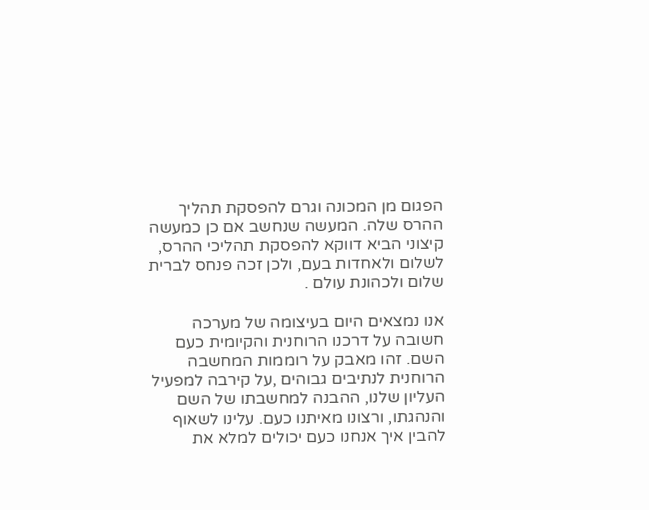הפגום מן המכונה וגרם להפסקת תהליך ההרס שלה. המעשה שנחשב אם כן כמעשה קיצוני הביא דווקא להפסקת תהליכי ההרס, לשלום ולאחדות בעם, ולכן זכה פנחס לברית שלום ולכהונת עולם .

אנו נמצאים היום בעיצומה של מערכה חשובה על דרכנו הרוחנית והקיומית כעם השם. זהו מאבק על רוממות המחשבה הרוחנית לנתיבים גבוהים ,על קירבה למפעיל העליון שלנו, ההבנה למחשבתו של השם והנהגתו, ורצונו מאיתנו כעם. עלינו לשאוף להבין איך אנחנו כעם יכולים למלא את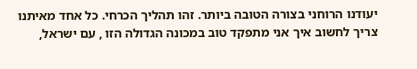יעודנו הרוחני בצורה הטובה ביותר. זהו תהליך הכרחי. כל אחד מאיתנו צריך לחשוב איך אני מתפקד טוב במכונה הגדולה הזו , עם ישראל,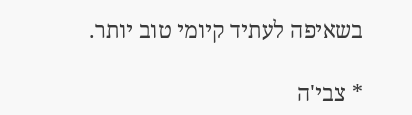בשאיפה לעתיד קיומי טוב יותר.

* צבי'ה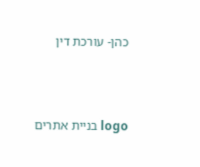כהן- עורכת דין



logo בניית אתרים